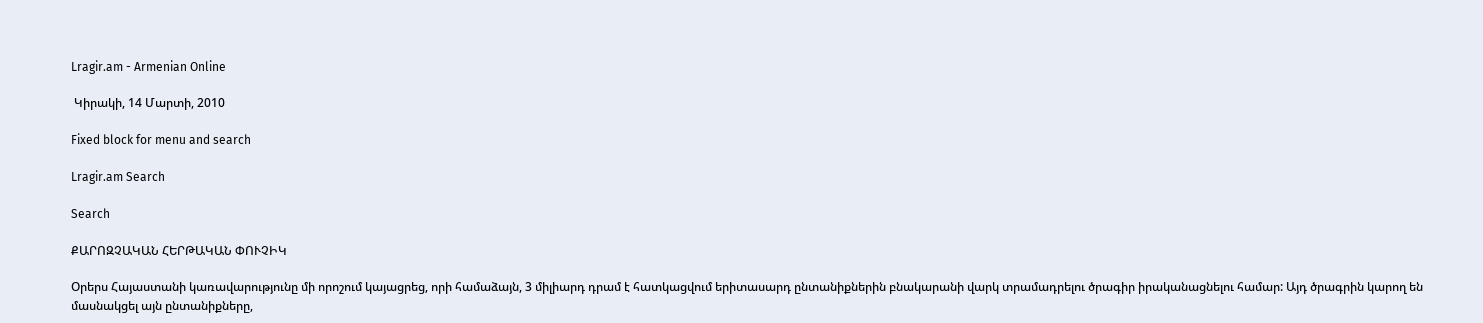Lragir.am - Armenian Online

 Կիրակի, 14 Մարտի, 2010

Fixed block for menu and search

Lragir.am Search

Search

ՔԱՐՈԶՉԱԿԱՆ ՀԵՐԹԱԿԱՆ ՓՈՒՉԻԿ

Օրերս Հայաստանի կառավարությունը մի որոշում կայացրեց, որի համաձայն, 3 միլիարդ դրամ է հատկացվում երիտասարդ ընտանիքներին բնակարանի վարկ տրամադրելու ծրագիր իրականացնելու համար: Այդ ծրագրին կարող են մասնակցել այն ընտանիքները,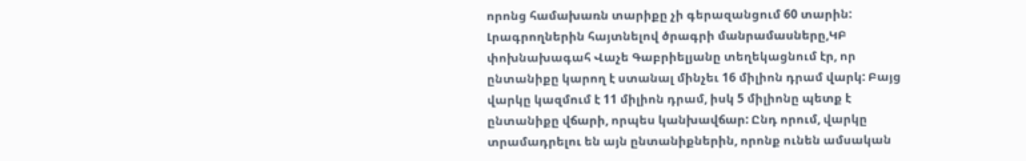որոնց համախառն տարիքը չի գերազանցում 60 տարին: Լրագրողներին հայտնելով ծրագրի մանրամասները,ԿԲ փոխնախագահ Վաչե Գաբրիելյանը տեղեկացնում էր, որ ընտանիքը կարող է ստանալ մինչեւ 16 միլիոն դրամ վարկ: Բայց վարկը կազմում է 11 միլիոն դրամ, իսկ 5 միլիոնը պետք է ընտանիքը վճարի, որպես կանխավճար: Ընդ որում, վարկը տրամադրելու են այն ընտանիքներին, որոնք ունեն ամսական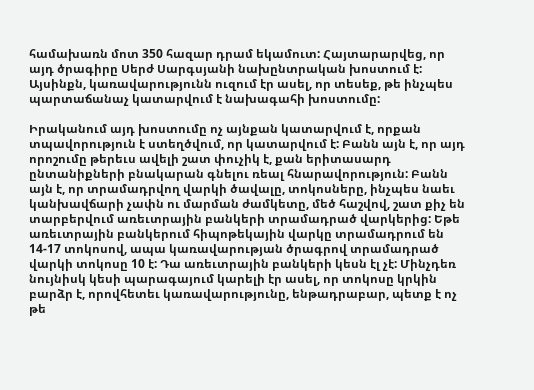համախառն մոտ 350 հազար դրամ եկամուտ: Հայտարարվեց, որ այդ ծրագիրը Սերժ Սարգսյանի նախընտրական խոստում է: Այսինքն, կառավարությունն ուզում էր ասել, որ տեսեք, թե ինչպես պարտաճանաչ կատարվում է նախագահի խոստումը:

Իրականում այդ խոստումը ոչ այնքան կատարվում է, որքան տպավորություն է ստեղծվում, որ կատարվում է: Բանն այն է, որ այդ որոշումը թերեւս ավելի շատ փուչիկ է, քան երիտասարդ ընտանիքների բնակարան գնելու ռեալ հնարավորություն: Բանն այն է, որ տրամադրվող վարկի ծավալը, տոկոսները, ինչպես նաեւ կանխավճարի չափն ու մարման ժամկետը, մեծ հաշվով, շատ քիչ են տարբերվում առեւտրային բանկերի տրամադրած վարկերից: Եթե առեւտրային բանկերում հիպոթեկային վարկը տրամադրում են 14-17 տոկոսով, ապա կառավարության ծրագրով տրամադրած վարկի տոկոսը 10 է: Դա առեւտրային բանկերի կեսն էլ չէ: Մինչդեռ նույնիսկ կեսի պարագայում կարելի էր ասել, որ տոկոսը կրկին բարձր է, որովհետեւ կառավարությունը, ենթադրաբար, պետք է ոչ թե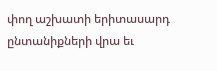փող աշխատի երիտասարդ ընտանիքների վրա եւ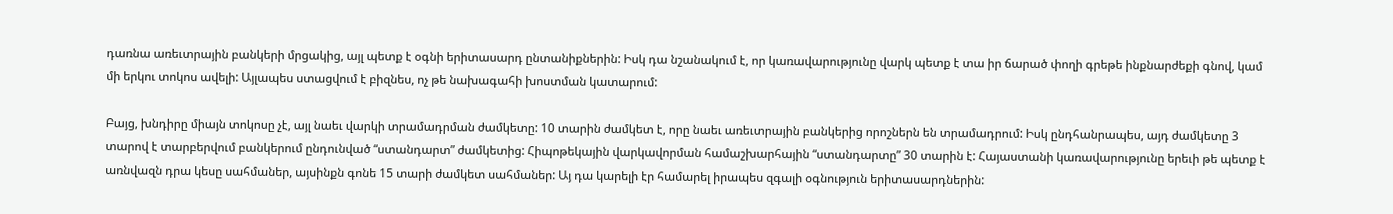դառնա առեւտրային բանկերի մրցակից, այլ պետք է օգնի երիտասարդ ընտանիքներին: Իսկ դա նշանակում է, որ կառավարությունը վարկ պետք է տա իր ճարած փողի գրեթե ինքնարժեքի գնով, կամ մի երկու տոկոս ավելի: Այլապես ստացվում է բիզնես, ոչ թե նախագահի խոստման կատարում:

Բայց, խնդիրը միայն տոկոսը չէ, այլ նաեւ վարկի տրամադրման ժամկետը: 10 տարին ժամկետ է, որը նաեւ առեւտրային բանկերից որոշներն են տրամադրում: Իսկ ընդհանրապես, այդ ժամկետը 3 տարով է տարբերվում բանկերում ընդունված “ստանդարտ” ժամկետից: Հիպոթեկային վարկավորման համաշխարհային “ստանդարտը” 30 տարին է: Հայաստանի կառավարությունը երեւի թե պետք է առնվազն դրա կեսը սահմաներ, այսինքն գոնե 15 տարի ժամկետ սահմաներ: Այ դա կարելի էր համարել իրապես զգալի օգնություն երիտասարդներին: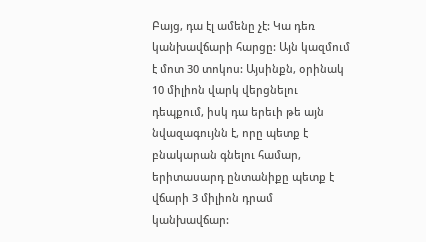Բայց, դա էլ ամենը չէ: Կա դեռ կանխավճարի հարցը: Այն կազմում է մոտ 30 տոկոս: Այսինքն, օրինակ 10 միլիոն վարկ վերցնելու դեպքում, իսկ դա երեւի թե այն նվազագույնն է, որը պետք է բնակարան գնելու համար, երիտասարդ ընտանիքը պետք է վճարի 3 միլիոն դրամ կանխավճար: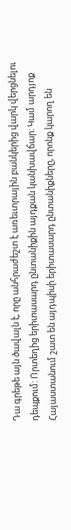Դա գրեթե այն ծավալն է, որը անհրաժեշտ է առեւտրային բանկերից վարկ վերցնելու դեպքում: Որտեղից երիտասարդ ընտանիքին այդքան կանխավճար: Կամ արդյոք Հայաստանում շատ են այդպիսի երիտասարդ ընտանիքները, որոնք կարող են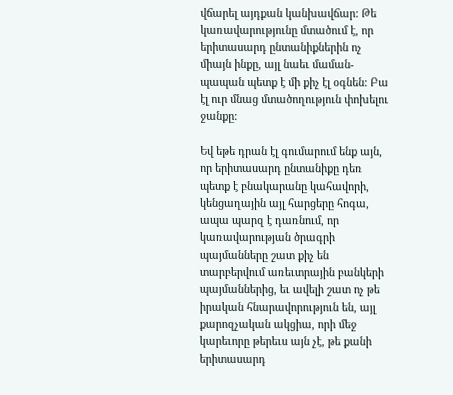վճարել այդքան կանխավճար: Թե կառավարությունը մտածում է, որ երիտասարդ ընտանիքներին ոչ միայն ինքը, այլ նաեւ մաման-պապան պետք է մի քիչ էլ օգնեն: Բա էլ ուր մնաց մտածողություն փոխելու ջանքը:

Եվ եթե դրան էլ գումարում ենք այն, որ երիտասարդ ընտանիքը դեռ պետք է բնակարանը կահավորի, կենցաղային այլ հարցերը հոգա, ապա պարզ է դառնում, որ կառավարության ծրագրի պայմանները շատ քիչ են տարբերվում առեւտրային բանկերի պայմաններից, եւ ավելի շատ ոչ թե իրական հնարավորություն են, այլ քարոզչական ակցիա, որի մեջ կարեւորը թերեւս այն չէ, թե քանի երիտասարդ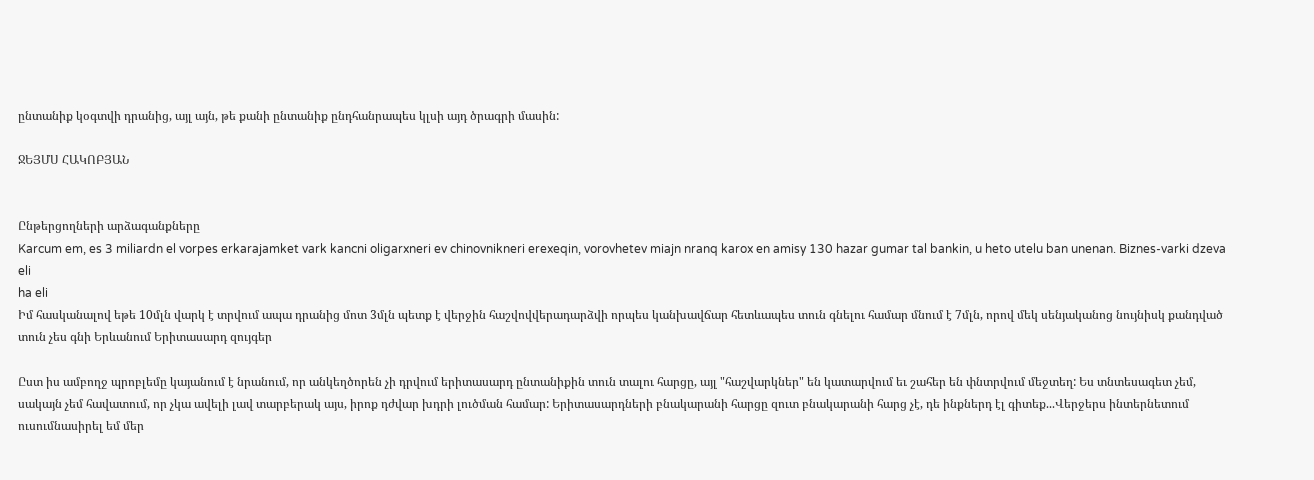ընտանիք կօգտվի դրանից, այլ այն, թե քանի ընտանիք ընդհանրապես կլսի այդ ծրագրի մասին:

ՋԵՅՄՍ ՀԱԿՈԲՅԱՆ


Ընթերցողների արձագանքները
Karcum em, es 3 miliardn el vorpes erkarajamket vark kancni oligarxneri ev chinovnikneri erexeqin, vorovhetev miajn nranq karox en amisy 130 hazar gumar tal bankin, u heto utelu ban unenan. Biznes-varki dzeva eli
ha eli
Իմ հասկանալով եթե 10մլն վարկ է տրվում ապա դրանից մոտ 3մլն պետք է վերջին հաշվովվերադարձվի որպես կանխավճար հետևապես տուն գնելու համար մնում է 7մլն, որով մեկ սենյականոց նույնիսկ քանդված տուն չես գնի Երևանում Երիտասարդ զույգեր

Ըստ իս ամբողջ պրոբլեմը կայանում է նրանում, որ անկեղծորեն չի դրվում երիտասարդ ընտանիքին տուն տալու հարցը, այլ "հաշվարկներ" են կատարվում եւ շահեր են փնտրվում մեջտեղ: Ես տնտեսագետ չեմ, սակայն չեմ հավատում, որ չկա ավելի լավ տարբերակ այս, իրոք դժվար խդրի լուծման համար: Երիտասարդների բնակարանի հարցը զուտ բնակարանի հարց չէ, դե ինքներդ էլ գիտեք...Վերջերս ինտերնետում ուսումնասիրել եմ մեր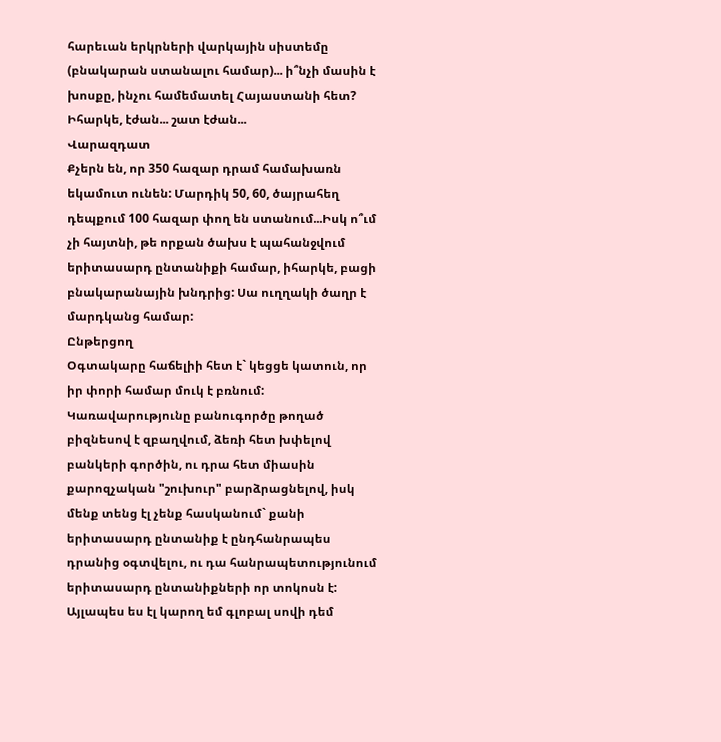հարեւան երկրների վարկային սիստեմը (բնակարան ստանալու համար)... ի՞նչի մասին է խոսքը, ինչու համեմատել Հայաստանի հետ? Իհարկե, էժան... շատ էժան...
Վարազդատ
Քչերն են, որ 350 հազար դրամ համախառն եկամուտ ունեն: Մարդիկ 50, 60, ծայրահեղ դեպքում 100 հազար փող են ստանում...Իսկ ո՞ւմ չի հայտնի, թե որքան ծախս է պահանջվում երիտասարդ ընտանիքի համար, իհարկե, բացի բնակարանային խնդրից: Սա ուղղակի ծաղր է մարդկանց համար:
Ընթերցող
Օգտակարը հաճելիի հետ է` կեցցե կատուն, որ իր փորի համար մուկ է բռնում: Կառավարությունը բանուգործը թողած բիզնեսով է զբաղվում, ձեռի հետ խփելով բանկերի գործին, ու դրա հետ միասին քարոզչական "շուխուր" բարձրացնելով, իսկ մենք տենց էլ չենք հասկանում` քանի երիտասարդ ընտանիք է ընդհանրապես դրանից օգտվելու, ու դա հանրապետությունում երիտասարդ ընտանիքների որ տոկոսն է: Այլապես ես էլ կարող եմ գլոբալ սովի դեմ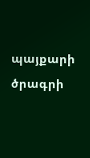պայքարի ծրագրի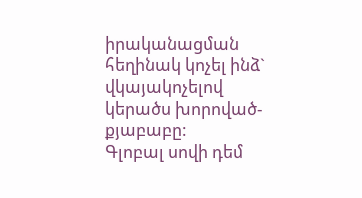իրականացման հեղինակ կոչել ինձ` վկայակոչելով կերածս խորոված-քյաբաբը:
Գլոբալ սովի դեմ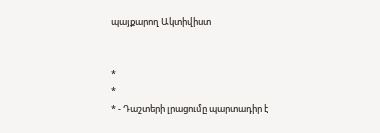պայքարող Ակտիվիստ


*
*
* - Դաշտերի լրացումը պարտադիր է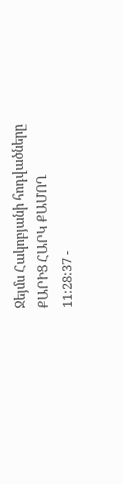Ջեյմս Հակոբյանի հոդվածները
ՔԱՐԻՑ ՀԱՐԿ ՔԱՄՈՂ
11:28:37 -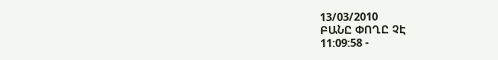13/03/2010
ԲԱՆԸ ՓՈՂԸ ՉԷ
11:09:58 -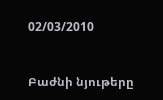02/03/2010


Բաժնի նյութերը